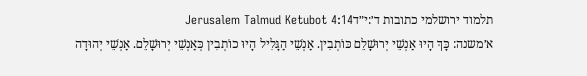תלמוד ירושלמי כתובות ד׳:י״דJerusalem Talmud Ketubot 4:14
א׳משנה: כָּךְ הָיוּ אַנְשֵׁי יְרוּשָׁלֵם כּוֹתְבִין. אַנְשֵׁי הַגָּלִיל הָיוּ כוֹתְבִין כְּאַנְשֵׁי יְרוּשָׁלֵם. אַנְשֵׁי יְהוּדָה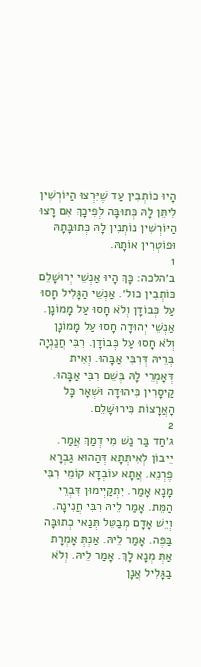הָיוּ כוֹתְבִין עַד שֶׁיִּרְצוּ הַיּוֹרְשִׁין לִיתֵּן לָהּ כְּתוּבָּה לְפִיכָךְ אִם רָצוּ הַיּוֹרְשִׁין נוֹתְנִין לָהּ כְּתוּבָּתָהּ וּפוֹטְרִין אוֹתָהּ.
1
ב׳הלכה: כָּךְ הָיוּ אַנְשֵׁי יְרוּשָׁלֵם כּוֹתְבִין כול׳. אַנְשֵׁי הַגָּלִיל חָסוּ עַל כְּבוֹדָן וְלֹא חָסוּ עַל מָמוֹנָן. אַנְשֵׁי יְהוּדָה חָסוּ עַל מָמוֹנָן וְלֹא חָסוּ עַל כְּבוֹדָן. רִבִּי חֲנַנְיָה בְּרֵיהּ דְּרִבִּי אַבָּהוּ. וְאִית דְּאָמְרֵי לָהּ בְּשֵׁם רִבִּי אַבָּהוּ. קַיסָרִין כִּיהוּדָה וּשְׁאָר כָּל הָאֲרָצוֹת כִּירוּשָׁלֵם.
2
ג׳חַד בַּר נַשׁ מִי דְמַךְ אֲמַר. יֵיבוֹן לְאִיתְּתָא דְּהַהוּא גַבְרָא פֶרְנֵא. אֲתָא עוֹבְדָא קוֹמֵי רִבִּי מָנָא אָמַר. יִתְקַיְימוּן דִּבְרֵי הַמֵּת. אָמַר לֵיהּ רִבִּי חֲנִינָה. וְיֵשׁ אָדָם מְבַטֵּל תְּנַאי כְתוּבָּה בַּפֶּה. אָמַר לֵיהּ. אַנְתְּ אָמְרָת אַתְּ מְנָא לָךְ. אָמַר לֵיהּ. וְלֹא בַגָּלִיל אֲנָן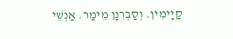קַיָימִין. וְסַבְרִנָן מֵימַר. אַנְשֵׁי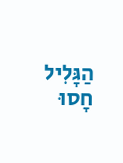הַגָּלִיל חָסוּ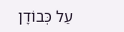עַל כְּבוֹדָן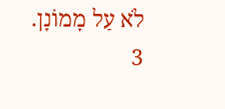לֹא עַל מָמוֹנָן.
3